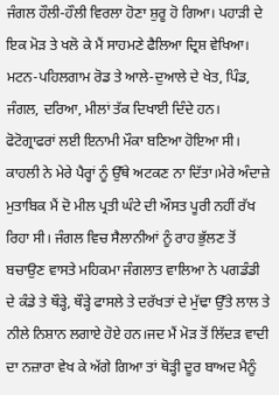ਜੰਗਲ ਹੌਲੀ-ਹੌਲੀ ਵਿਰਲਾ ਹੋਣਾ ਸ਼ੁਰੂ ਹੋ ਗਿਆ। ਪਹਾੜੀ ਦੇ ਇਕ ਮੋੜ ਤੇ ਖਲੋ ਕੇ ਮੈਂ ਸਾਹਮਣੇ ਫੈਲਿਆ ਦ੍ਰਿਸ਼ ਵੇਖਿਆ। ਮਟਨ-ਪਹਿਲਗਾਮ ਰੋਡ ਤੇ ਆਲੇ-ਦੁਆਲੇ ਦੇ ਖੇਤ, ਪਿੰਡ, ਜੰਗਲ, ਦਰਿਆ, ਮੀਲਾਂ ਤੱਕ ਦਿਖਾਈ ਦਿੰਦੇ ਹਨ। ਫੋਟੋਗ੍ਰਾਫਰਾਂ ਲਈ ਇਨਾਮੀ ਮੌਕਾ ਬਣਿਆ ਹੋਇਆ ਸੀ। ਕਾਹਲੀ ਨੇ ਮੇਰੇ ਪੈਰ੍ਹਾਂ ਨੂੰ ਉੱਥੇ ਅਟਕਣ ਨਾ ਦਿੱਤਾ।ਮੇਰੇ ਅੰਦਾਜ਼ੇ ਮੁਤਾਬਿਕ ਮੈਂ ਦੋ ਮੀਲ ਪ੍ਰਤੀ ਘੰਟੇ ਦੀ ਔਸਤ ਪੂਰੀ ਨਹੀਂ ਰੱਖ ਰਿਹਾ ਸੀ। ਜੰਗਲ ਵਿਚ ਸੈਲਾਨੀਆਂ ਨੂੰ ਰਾਹ ਭੁੱਲਣ ਤੋਂ ਬਚਾਉਣ ਵਾਸਤੇ ਮਹਿਕਮਾ ਜੰਗਲਾਤ ਵਾਲਿਆ ਨੇ ਪਗਡੰਡੀ ਦੇ ਕੰਡੇ ਤੇ ਥੌੜ੍ਹੇ, ਥੌੜ੍ਹੇ ਫਾਸਲੇ ਤੇ ਦਰੱਖਤਾਂ ਦੇ ਮੁੱਢਾ ਉੱਤੇ ਲਾਲ ਤੇ ਨੀਲੇ ਨਿਸ਼ਾਨ ਲਗਾਏ ਹੋਏ ਹਨ।ਜਦ ਮੈਂ ਮੋੜ ਤੋਂ ਲਿੱਦੜ ਵਾਦੀ ਦਾ ਨਜ਼ਾਰਾ ਵੇਖ ਕੇ ਅੱਗੇ ਗਿਆ ਤਾਂ ਥੋੜ੍ਹੀ ਦੂਰ ਬਾਅਦ ਮੈਨੂੰ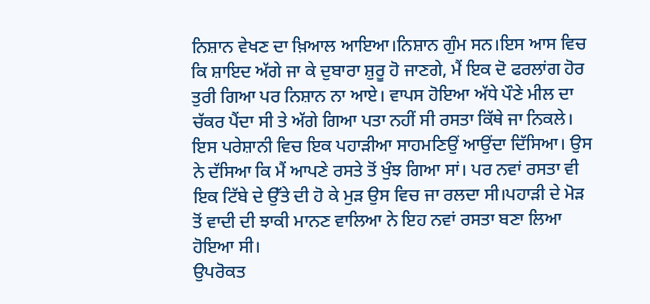ਨਿਸ਼ਾਨ ਵੇਖਣ ਦਾ ਖ਼ਿਆਲ ਆਇਆ।ਨਿਸ਼ਾਨ ਗੁੰਮ ਸਨ।ਇਸ ਆਸ ਵਿਚ ਕਿ ਸ਼ਾਇਦ ਅੱਗੇ ਜਾ ਕੇ ਦੁਬਾਰਾ ਸ਼ੁਰੂ ਹੋ ਜਾਣਗੇ, ਮੈਂ ਇਕ ਦੋ ਫਰਲਾਂਗ ਹੋਰ ਤੁਰੀ ਗਿਆ ਪਰ ਨਿਸ਼ਾਨ ਨਾ ਆਏ। ਵਾਪਸ ਹੋਇਆ ਅੱਧੇ ਪੌਣੇ ਮੀਲ ਦਾ ਚੱਕਰ ਪੈਂਦਾ ਸੀ ਤੇ ਅੱਗੇ ਗਿਆ ਪਤਾ ਨਹੀਂ ਸੀ ਰਸਤਾ ਕਿੱਥੇ ਜਾ ਨਿਕਲੇ। ਇਸ ਪਰੇਸ਼ਾਨੀ ਵਿਚ ਇਕ ਪਹਾੜੀਆ ਸਾਹਮਣਿਉਂ ਆਉਂਦਾ ਦਿੱਸਿਆ। ਉਸ ਨੇ ਦੱਸਿਆ ਕਿ ਮੈਂ ਆਪਣੇ ਰਸਤੇ ਤੋਂ ਖੁੰਝ ਗਿਆ ਸਾਂ। ਪਰ ਨਵਾਂ ਰਸਤਾ ਵੀ ਇਕ ਟਿੱਬੇ ਦੇ ਉੱਤੇ ਦੀ ਹੋ ਕੇ ਮੁੜ ਉਸ ਵਿਚ ਜਾ ਰਲਦਾ ਸੀ।ਪਹਾੜੀ ਦੇ ਮੋੜ ਤੋਂ ਵਾਦੀ ਦੀ ਝਾਕੀ ਮਾਨਣ ਵਾਲਿਆ ਨੇ ਇਹ ਨਵਾਂ ਰਸਤਾ ਬਣਾ ਲਿਆ ਹੋਇਆ ਸੀ।
ਉਪਰੋਕਤ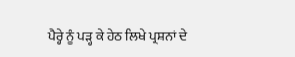ਪੈਰ੍ਹੇ ਨੂੰ ਪੜ੍ਹ ਕੇ ਹੇਠ ਲਿਖੇ ਪ੍ਰਸ਼ਨਾਂ ਦੇ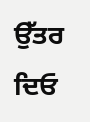ਉੱਤਰ ਦਿਓ